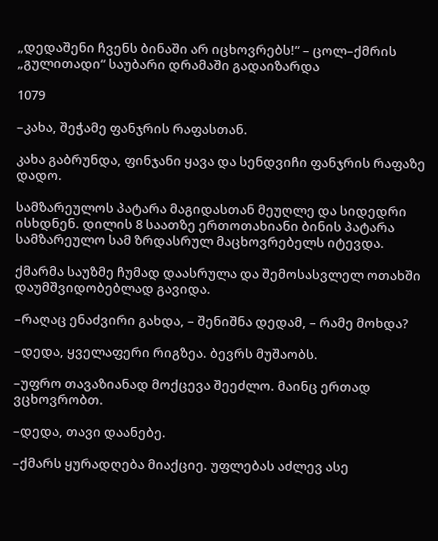„დედაშენი ჩვენს ბინაში არ იცხოვრებს!“ – ცოლ–ქმრის „გულითადი“ საუბარი დრამაში გადაიზარდა

1079

–კახა, შეჭამე ფანჯრის რაფასთან.

კახა გაბრუნდა, ფინჯანი ყავა და სენდვიჩი ფანჯრის რაფაზე დადო.

სამზარეულოს პატარა მაგიდასთან მეუღლე და სიდედრი ისხდნენ. დილის 8 საათზე ერთოთახიანი ბინის პატარა სამზარეულო სამ ზრდასრულ მაცხოვრებელს იტევდა.

ქმარმა საუზმე ჩუმად დაასრულა და შემოსასვლელ ოთახში დაუმშვიდობებლად გავიდა.

–რაღაც ენაძვირი გახდა, – შენიშნა დედამ, – რამე მოხდა?

–დედა, ყველაფერი რიგზეა. ბევრს მუშაობს.

–უფრო თავაზიანად მოქცევა შეეძლო. მაინც ერთად ვცხოვრობთ.

–დედა, თავი დაანებე.

–ქმარს ყურადღება მიაქციე. უფლებას აძლევ ასე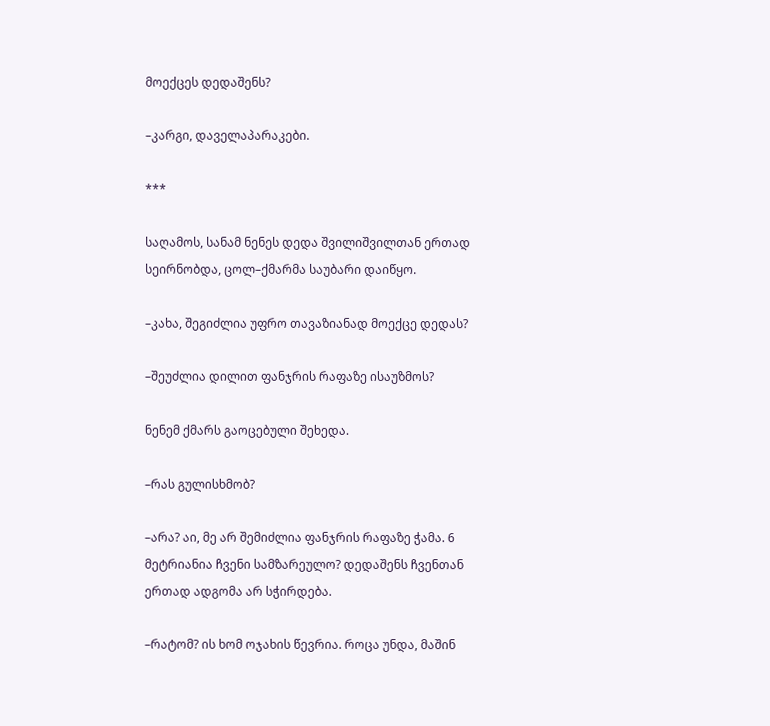მოექცეს დედაშენს?

–კარგი, დაველაპარაკები.

***

საღამოს, სანამ ნენეს დედა შვილიშვილთან ერთად სეირნობდა, ცოლ–ქმარმა საუბარი დაიწყო.

–კახა, შეგიძლია უფრო თავაზიანად მოექცე დედას?

–შეუძლია დილით ფანჯრის რაფაზე ისაუზმოს?

ნენემ ქმარს გაოცებული შეხედა.

–რას გულისხმობ?

–არა? აი, მე არ შემიძლია ფანჯრის რაფაზე ჭამა. 6 მეტრიანია ჩვენი სამზარეულო? დედაშენს ჩვენთან ერთად ადგომა არ სჭირდება.

–რატომ? ის ხომ ოჯახის წევრია. როცა უნდა, მაშინ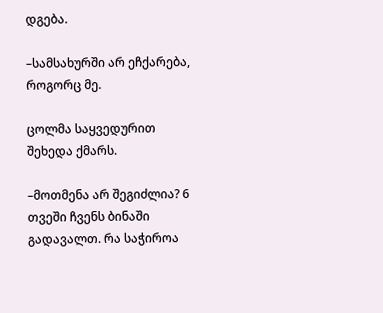დგება.

–სამსახურში არ ეჩქარება, როგორც მე.

ცოლმა საყვედურით შეხედა ქმარს.

–მოთმენა არ შეგიძლია? 6 თვეში ჩვენს ბინაში გადავალთ. რა საჭიროა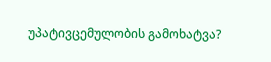უპატივცემულობის გამოხატვა?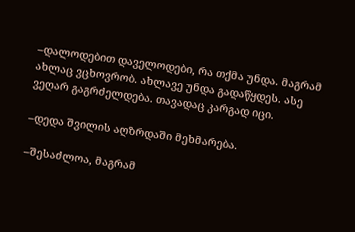–დალოდებით დაველოდები, რა თქმა უნდა. მაგრამ ახლაც ვცხოვრობ. ახლავე უნდა გადაწყდეს. ასე ვეღარ გაგრძელდება. თავადაც კარგად იცი.

–დედა შვილის აღზრდაში მეხმარება.

–შესაძლოა, მაგრამ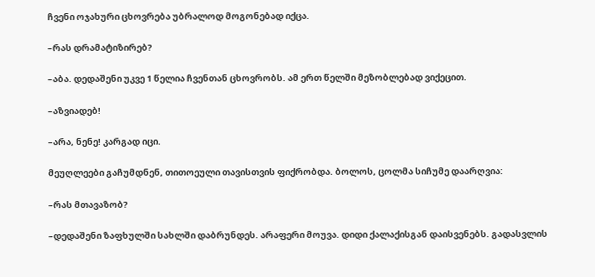ჩვენი ოჯახური ცხოვრება უბრალოდ მოგონებად იქცა.

–რას დრამატიზირებ?

–აბა. დედაშენი უკვე 1 წელია ჩვენთან ცხოვრობს. ამ ერთ წელში მეზობლებად ვიქეცით.

–აზვიადებ!

–არა, ნენე! კარგად იცი.

მეუღლეები გაჩუმდნენ, თითოეული თავისთვის ფიქრობდა. ბოლოს, ცოლმა სიჩუმე დაარღვია:

–რას მთავაზობ?

–დედაშენი ზაფხულში სახლში დაბრუნდეს. არაფერი მოუვა. დიდი ქალაქისგან დაისვენებს. გადასვლის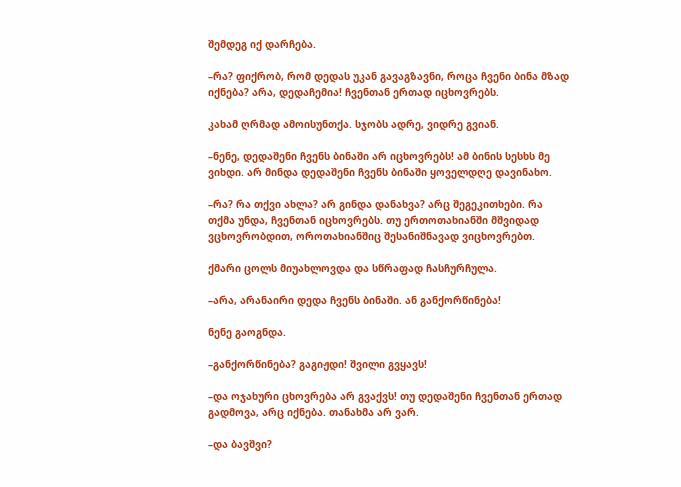შემდეგ იქ დარჩება.

–რა? ფიქრობ, რომ დედას უკან გავაგზავნი, როცა ჩვენი ბინა მზად იქნება? არა, დედაჩემია! ჩვენთან ერთად იცხოვრებს.

კახამ ღრმად ამოისუნთქა. სჯობს ადრე, ვიდრე გვიან.

–ნენე, დედაშენი ჩვენს ბინაში არ იცხოვრებს! ამ ბინის სესხს მე ვიხდი. არ მინდა დედაშენი ჩვენს ბინაში ყოველდღე დავინახო.

–რა? რა თქვი ახლა? არ გინდა დანახვა? არც შეგეკითხები. რა თქმა უნდა, ჩვენთან იცხოვრებს. თუ ერთოთახიანში მშვიდად ვცხოვრობდით, ოროთახიანშიც შესანიშნავად ვიცხოვრებთ.

ქმარი ცოლს მიუახლოვდა და სწრაფად ჩასჩურჩულა.

–არა, არანაირი დედა ჩვენს ბინაში. ან განქორწინება!

ნენე გაოგნდა.

–განქორწინება? გაგიჟდი! შვილი გვყავს!

–და ოჯახური ცხოვრება არ გვაქვს! თუ დედაშენი ჩვენთან ერთად გადმოვა, არც იქნება. თანახმა არ ვარ.

–და ბავშვი?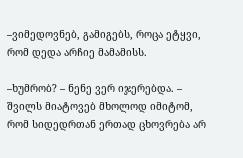–ვიმედოვნებ, გამიგებს, როცა ეტყვი, რომ დედა არჩიე მამამისს.

–ხუმრობ? – ნენე ვერ იჯერებდა. – შვილს მიატოვებ მხოლოდ იმიტომ, რომ სიდედრთან ერთად ცხოვრება არ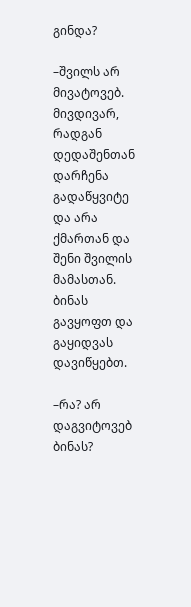გინდა?

–შვილს არ მივატოვებ. მივდივარ, რადგან დედაშენთან დარჩენა გადაწყვიტე და არა ქმართან და შენი შვილის მამასთან. ბინას გავყოფთ და გაყიდვას დავიწყებთ.

–რა? არ დაგვიტოვებ ბინას?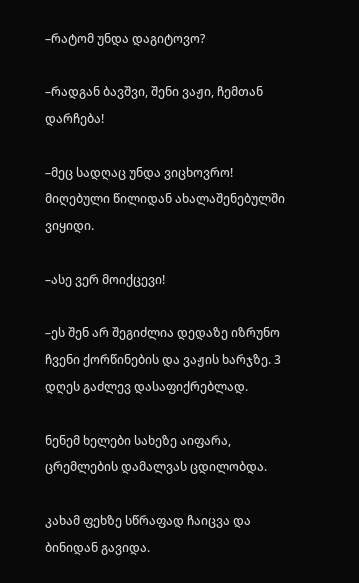–რატომ უნდა დაგიტოვო?

–რადგან ბავშვი, შენი ვაჟი, ჩემთან დარჩება!

–მეც სადღაც უნდა ვიცხოვრო! მიღებული წილიდან ახალაშენებულში ვიყიდი.

–ასე ვერ მოიქცევი!

–ეს შენ არ შეგიძლია დედაზე იზრუნო ჩვენი ქორწინების და ვაჟის ხარჯზე. 3 დღეს გაძლევ დასაფიქრებლად.

ნენემ ხელები სახეზე აიფარა, ცრემლების დამალვას ცდილობდა.

კახამ ფეხზე სწრაფად ჩაიცვა და ბინიდან გავიდა.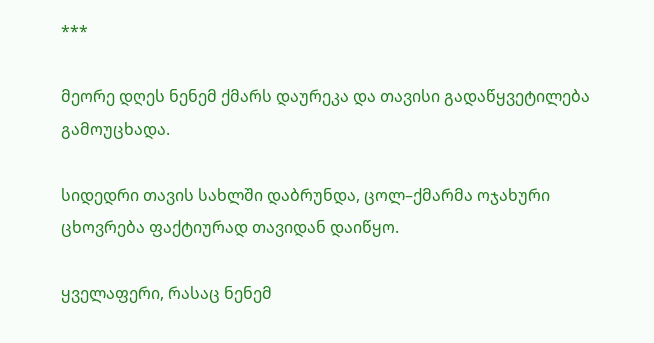***

მეორე დღეს ნენემ ქმარს დაურეკა და თავისი გადაწყვეტილება გამოუცხადა.

სიდედრი თავის სახლში დაბრუნდა, ცოლ–ქმარმა ოჯახური ცხოვრება ფაქტიურად თავიდან დაიწყო.

ყველაფერი, რასაც ნენემ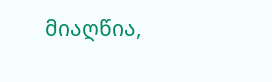მიაღწია,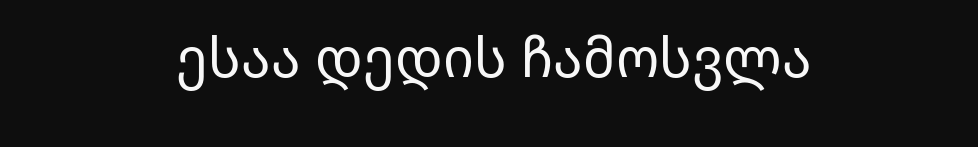ესაა დედის ჩამოსვლა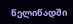წელიწადში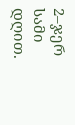2–ჯერ სამი დღით.